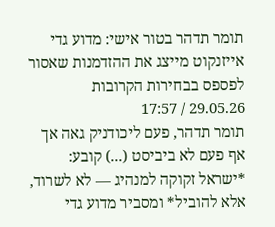תומר תדהר בטור אישי: מדוע גדי אייזנקוט מייצג את ההזדמנות שאסור לפספס בבחירות הקרובות
29.05.26 / 17:57
תומר תדהר, פעם ליכודניק גאה אך אף פעם לא ביביסט (...) קובע:
*ישראל זקוקה למנהיג — לא לשרוד, אלא להוביל* ומסביר מדוע גדי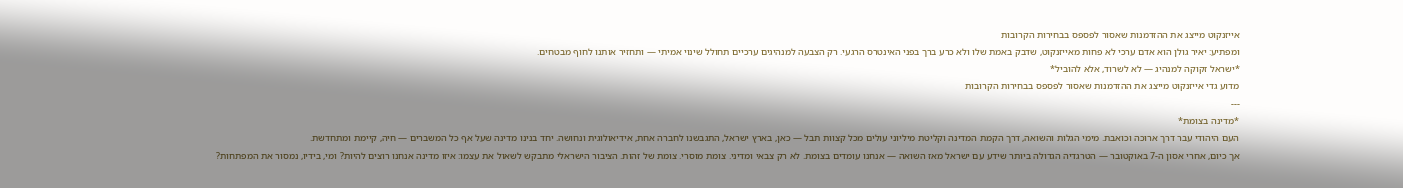אייזנקוט מייצג את ההזדמנות שאסור לפספס בבחירות הקרובות
ומפתיע: יאיר גולן הוא אדם ערכי לא פחות מאייזנקוט, שדבק באמת שלו ולא כרע ברך בפני האינטרס הרגעי. רק הצבעה למנהיגים ערכיים תחולל שינוי אמיתי — ותחזיר אותנו לחוף מבטחים.
*ישראל זקוקה למנהיג — לא לשרוד, אלא להוביל*
מדוע גדי אייזנקוט מייצג את ההזדמנות שאסור לפספס בבחירות הקרובות
---
*מדינה בצומת*
העם היהודי עבר דרך ארוכה וכואבת. מימי הגלות והשואה, דרך הקמת המדינה וקליטת מיליוני עולים מכל קצוות תבל — כאן, בארץ ישראל, התגבשנו לחברה אחת, אידיאולוגית ונחושה. יחד בנינו מדינה שעל אף כל המשברים — חיה, קיימת ומתחדשת.
אך כיום, אחרי אסון ה-7 באוקטובר — הטרגדיה הגדולה ביותר שידע עם ישראל מאז השואה — אנחנו עומדים בצומת. לא רק צבאי ומדיני. צומת מוסרי. צומת של זהות. הציבור הישראלי מתבקש לשאול את עצמו: איזו מדינה אנחנו רוצים להיות? ומי, בידיו, נמסור את המפתחות?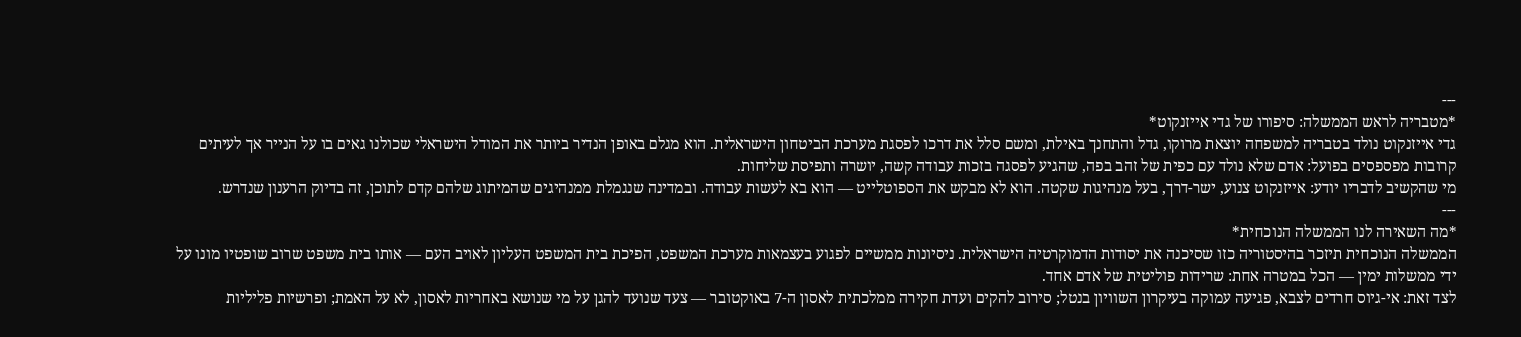---
*מטבריה לראש הממשלה: סיפורו של גדי אייזנקוט*
גדי אייזנקוט נולד בטבריה למשפחה יוצאת מרוקו, גדל והתחנך באילת, ומשם סלל את דרכו לפסגת מערכת הביטחון הישראלית. הוא מגלם באופן הנדיר ביותר את המודל הישראלי שכולנו גאים בו על הנייר אך לעיתים קרובות מפספסים בפועל: אדם שלא נולד עם כפית של זהב בפה, שהגיע לפסגה בזכות עבודה קשה, יושרה ותפיסת שליחות.
מי שהקשיב לדבריו יודע: אייזנקוט צנוע, ישר-דרך, בעל מנהיגות שקטה. הוא לא מבקש את הספוטלייט — הוא בא לעשות עבודה. ובמדינה שנגמלת ממנהיגים שהמיתוג שלהם קדם לתוכן, זה בדיוק הרענון שנדרש.
---
*מה השאירה לנו הממשלה הנוכחית*
הממשלה הנוכחית תיזכר בהיסטוריה כזו שסיכנה את יסודות הדמוקרטיה הישראלית. ניסיונות ממשיים לפגוע בעצמאות מערכת המשפט, הפיכת בית המשפט העליון לאויב העם — אותו בית משפט שרוב שופטיו מונו על ידי ממשלות ימין — הכל במטרה אחת: שרידות פוליטית של אדם אחד.
לצד זאת: אי-גיוס חרדים לצבא, פגיעה עמוקה בעיקרון השוויון בנטל; סירוב להקים ועדת חקירה ממלכתית לאסון ה-7 באוקטובר — צעד שנועד להגן על מי שנושא באחריות לאסון, לא על האמת; ופרשיות פליליות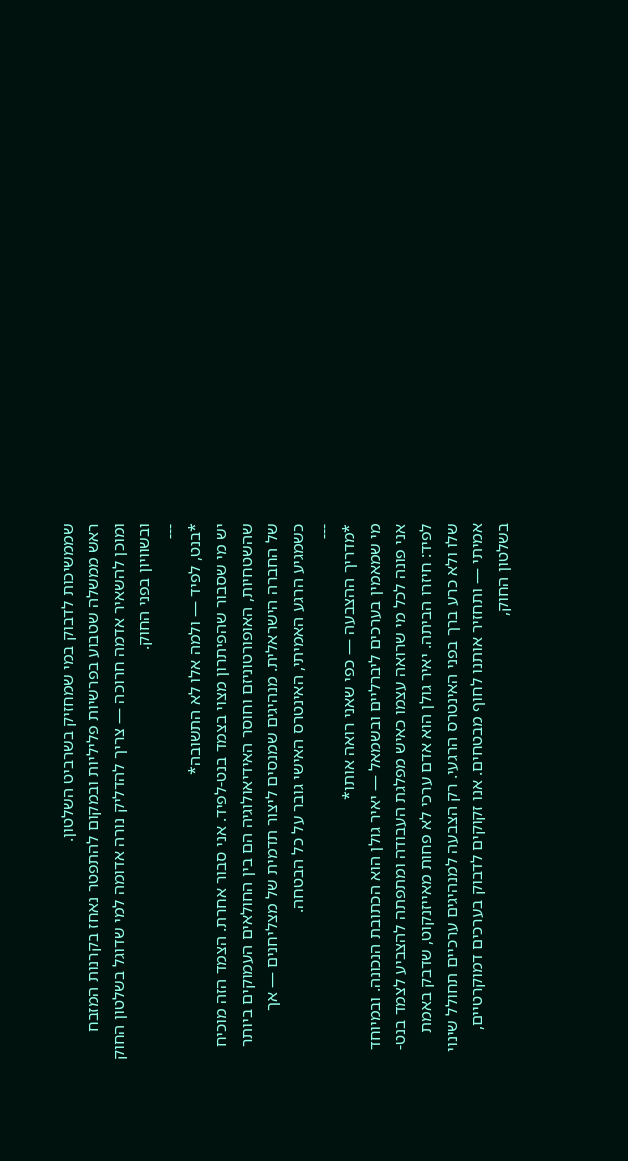שממשיכות לדבוק במי שמחזיק בשרביט השלטון.
ראש ממשלה שטבוע בפרשיות פליליות ובמקום להתפטר נאחז בקרנות המזבח ומוכן להשאיר אדמה חרוכה — צריך להדליק נורה אדומה למי שדוגל בשלטון החוק ובשוויון בפני החוק.
---
*בנט, לפיד — ולמה אלו לא התשובה*
יש מי שסבור שהפיתרון מצוי בצמד בנט-לפיד. אני סבור אחרת. הצמד הזה מוכיח שהשטחיות, האופורטוניזם וחוסר האידיאולוגיה הם בין החולאים העמוקים ביותר של החברה הישראלית. מנהיגים שמנסים ליצור תדמית של מצליחנים — אך כשמגיע הרגע האמיתי, האינטרס האישי גובר על כל הבטחה.
---
*מדריך ההצבעה — כפי שאני רואה אותו*
מי שמאמין בערכים ליברליים ובשמאל — יאיר גולן הוא הכתובת הנכונה. ובמיוחד אני פונה לכל מי שרואה עצמו כאיש מפלגת העבודה ומתפתה להצביע לצמד בנט-לפיד: חיזרו הביתה. יאיר גולן הוא אדם ערכי לא פחות מאייזנקוט, שדבק באמת שלו ולא כרע ברך בפני האינטרס הרגעי. רק הצבעה למנהיגים ערכיים תחולל שינוי אמיתי — ותחזיר אותנו לחוף מבטחים. אנו זקוקים לדבוק בערכים דמוקרטיים, בשלטון החוק,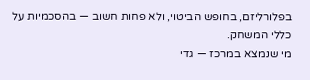בפלורליזם, בחופש הביטוי, ולא פחות חשוב — בהסכמיות על כללי המשחק.
מי שנמצא במרכז — גדי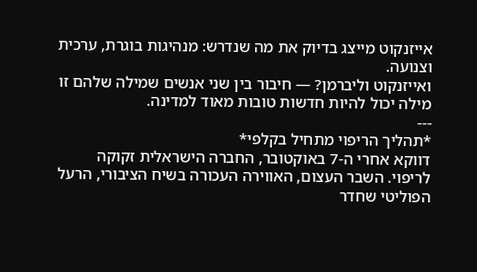אייזנקוט מייצג בדיוק את מה שנדרש: מנהיגות בוגרת, ערכית וצנועה.
ואייזנקוט וליברמן? — חיבור בין שני אנשים שמילה שלהם זו מילה יכול להיות חדשות טובות מאוד למדינה.
---
*תהליך הריפוי מתחיל בקלפי*
דווקא אחרי ה-7 באוקטובר, החברה הישראלית זקוקה לריפוי. השבר העצום, האווירה העכורה בשיח הציבורי, הרעל הפוליטי שחדר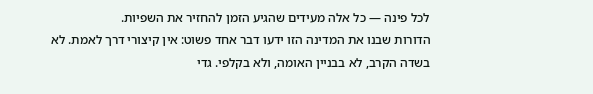לכל פינה — כל אלה מעידים שהגיע הזמן להחזיר את השפיות.
הדורות שבנו את המדינה הזו ידעו דבר אחד פשוט: אין קיצורי דרך לאמת. לא בשדה הקרב, לא בבניין האומה, ולא בקלפי. גדי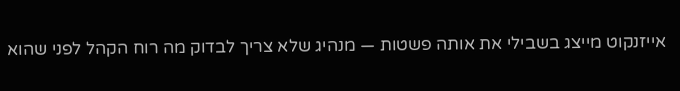אייזנקוט מייצג בשבילי את אותה פשטות — מנהיג שלא צריך לבדוק מה רוח הקהל לפני שהוא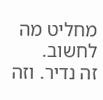מחליט מה לחשוב.
זה נדיר. וזה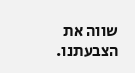שווה את הצבעתנו.